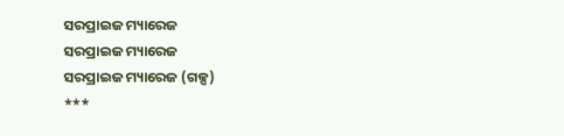ସରପ୍ରାଇଜ ମ୍ୟାରେଜ
ସରପ୍ରାଇଜ ମ୍ୟାରେଜ
ସରପ୍ରାଇଜ ମ୍ୟାରେଜ (ଗଳ୍ପ)
***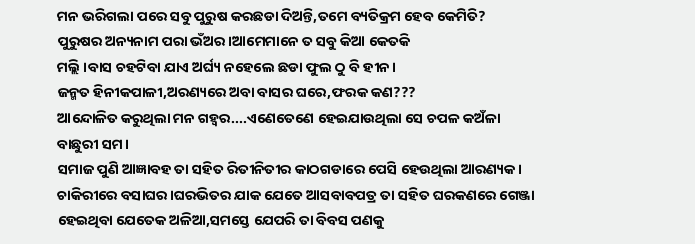ମନ ଭରିଗଲା ପରେ ସବୁ ପୁରୁଷ କରଛଡା ଦିଅନ୍ତି,ତମେ ବ୍ୟତିକ୍ରମ ହେବ କେମିତି?
ପୁରୁଷର ଅନ୍ୟନାମ ପରା ଭଁଅର।ଆମେମାନେ ତ ସବୁ କିଆ କେତକି
ମଲ୍ଲି ।ବାସ ଚହଟିବା ଯାଏ ଅର୍ଘ୍ୟ ନହେଲେ ଛଡା ଫୁଲ ଠୁ ବି ହୀନ।
ଜନ୍ମତ ହିନୀକପାଳୀ,ଅରଣ୍ୟରେ ଅବା ବାସର ଘରେ,ଫରକ କଣ???
ଆନ୍ଦୋଳିତ କରୁଥିଲା ମନ ଗହ୍ୱର....ଏଣେତେଣେ ହେଇଯାଉଥିଲା ସେ ଚପଳ କଅଁଳା ବାଛୁରୀ ସମ।
ସମାଜ ପୁଣି ଆଜ୍ଞାବହ ତା ସହିତ ରିତୀନିତୀର କାଠଗଡାରେ ପେସି ହେଉଥିଲା ଆରଣ୍ୟକ।
ଚାକିରୀରେ ବସାଘର।ଘରଭିତର ଯାକ ଯେତେ ଆସବାବପତ୍ର ତା ସହିତ ଘରକଣରେ ଗେଞ୍ଜା ହେଇଥିବା ଯେତେକ ଅଳିଆ,ସମସ୍ତେ ଯେପରି ତା ବିବସ ପଣକୁ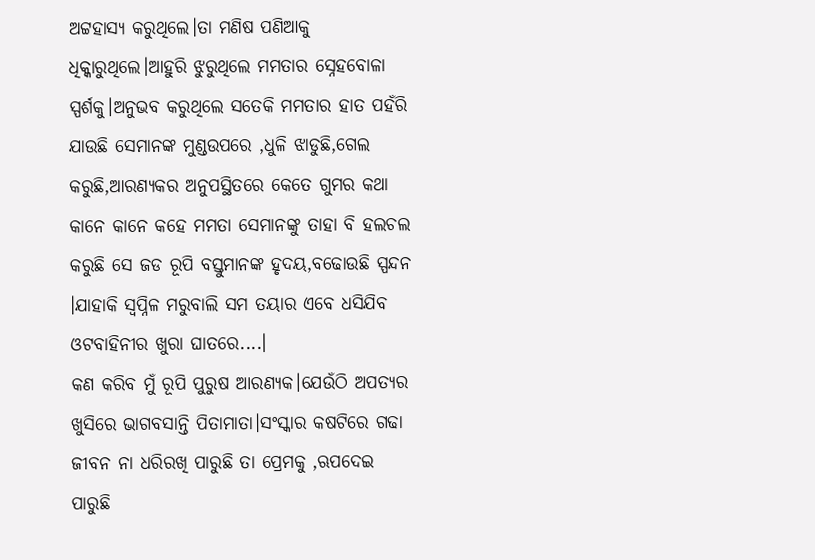ଅଟ୍ଟହାସ୍ୟ କରୁଥିଲେ।ତା ମଣିଷ ପଣିଆକୁ ଧିକ୍କାରୁଥିଲେ।ଆହୁରି ଝୁରୁଥିଲେ ମମତାର ସ୍ନେହବୋଳା ସ୍ପର୍ଶକୁ।ଅନୁଭବ କରୁଥିଲେ ସତେକି ମମତାର ହାତ ପହଁରି ଯାଉଛି ସେମାନଙ୍କ ମୁଣ୍ଡଉପରେ ,ଧୁଳି ଝାଡୁଛି,ଗେଲ କରୁଛି,ଆରଣ୍ୟକର ଅନୁପସ୍ଥିତରେ କେତେ ଗୁମର କଥା କାନେ କାନେ କହେ ମମତା ସେମାନଙ୍କୁ ତାହା ବି ହଲଚଲ କରୁଛି ସେ ଜଡ ରୂପି ବସ୍ତୁମାନଙ୍କ ହୃଦୟ,ବଢୋଉଛି ସ୍ପନ୍ଦନ ।ଯାହାକି ସ୍ୱପ୍ନିଳ ମରୁବାଲି ସମ ତୟାର ଏବେ ଧସିଯିବ ଓଟବାହିନୀର ଖୁରା ଘାତରେ....।
କଣ କରିବ ମୁଁ ରୂପି ପୁରୁଷ ଆରଣ୍ୟକ।ଯେଉଁଠି ଅପତ୍ୟର ଖୁସିରେ ଭାଗବସାନ୍ତି ପିତାମାତା।ସଂସ୍କାର କଷଟିରେ ଗଢା ଜୀବନ ନା ଧରିରଖି ପାରୁଛି ତା ପ୍ରେମକୁ ,ଋପଦେଇ ପାରୁଛି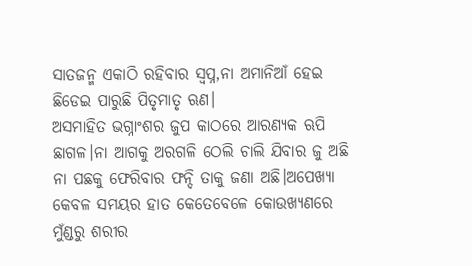ସାତଜନ୍ମ ଏକାଠି ରହିବାର ସ୍ୱପ୍ନ,ନା ଅମାନିଆଁ ହେଇ ଛିଡେଇ ପାରୁଛି ପିତୃମାତୃ ଋଣ।
ଅସମାହିତ ଭଗ୍ନାଂଶର ଜୁପ କାଠରେ ଆରଣ୍ୟକ ଋପି ଛାଗଳ।ନା ଆଗକୁ ଅରଗଳି ଠେଲି ଚାଲି ଯିବାର ଜୁ ଅଛି ନା ପଛକୁ ଫେରିବାର ଫନ୍ଦି ତାକୁ ଜଣା ଅଛି।ଅପେଖ୍ୟା କେବଳ ସମୟର ହାତ କେତେବେଳେ କୋଉଖ୍ୟଣରେ ମୁଁଣ୍ଡରୁ ଶରୀର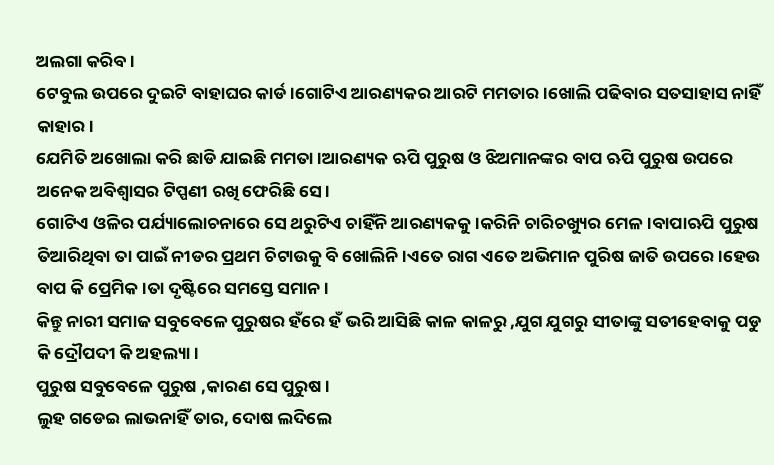ଅଲଗା କରିବ।
ଟେବୁଲ ଉପରେ ଦୁଇଟି ବାହାଘର କାର୍ଡ।ଗୋଟିଏ ଆରଣ୍ୟକର ଆରଟି ମମତାର ।ଖୋଲି ପଢିବାର ସତସାହାସ ନାହିଁ କାହାର।
ଯେମିତି ଅଖୋଲା କରି ଛାଡି ଯାଇଛି ମମତା ।ଆରଣ୍ୟକ ଋପି ପୁରୁଷ ଓ ଝିଅମାନଙ୍କର ବାପ ଋପି ପୁରୁଷ ଉପରେ ଅନେକ ଅବିଶ୍ୱାସର ଟିପ୍ପଣୀ ରଖି ଫେରିଛି ସେ।
ଗୋଟିଏ ଓଳିର ପର୍ଯ୍ୟାଲୋଚନାରେ ସେ ଥରୁଟିଏ ଚାହିଁନି ଆରଣ୍ୟକକୁ।କରିନି ଚାରିଚଖ୍ୟୁର ମେଳ।ବାପାଋପି ପୁରୁଷ ତିଆରିଥିବା ତା ପାଇଁ ନୀଡର ପ୍ରଥମ ଚିଟାଉକୁ ବି ଖୋଲିନି।ଏତେ ରାଗ ଏତେ ଅଭିମାନ ପୁରିଷ ଜାତି ଉପରେ।ହେଉ ବାପ କି ପ୍ରେମିକ ।ତା ଦୃଷ୍ଟିରେ ସମସ୍ତେ ସମାନ।
କିନ୍ତୁ ନାରୀ ସମାଜ ସବୁବେଳେ ପୁରୁଷର ହଁରେ ହଁ ଭରି ଆସିଛି କାଳ କାଳରୁ ,ଯୁଗ ଯୁଗରୁ ସୀତାଙ୍କୁ ସତୀହେବାକୁ ପଡୁ କି ଦ୍ରୌପଦୀ କି ଅହଲ୍ୟା।
ପୁରୁଷ ସବୁବେଳେ ପୁରୁଷ ,କାରଣ ସେ ପୁରୁଷ।
ଲୁହ ଗଡେଇ ଲାଭନାହିଁ ତାର, ଦୋଷ ଲଦିଲେ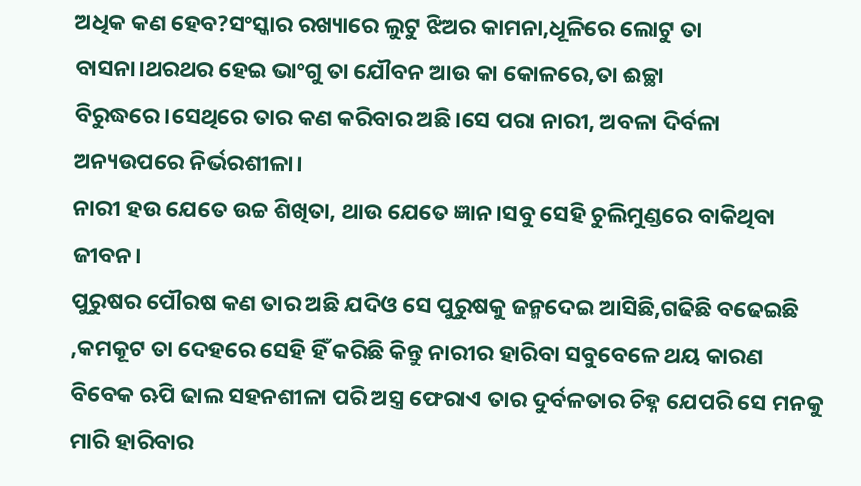ଅଧିକ କଣ ହେବ?ସଂସ୍କାର ରଖ୍ୟାରେ ଲୁଟୁ ଝିଅର କାମନା,ଧୂଳିରେ ଲୋଟୁ ତା ବାସନା।ଥରଥର ହେଇ ଭାଂଗୁ ତା ଯୌବନ ଆଉ କା କୋଳରେ,ତା ଈଚ୍ଛା ବିରୁଦ୍ଧରେ।ସେଥିରେ ତାର କଣ କରିବାର ଅଛି।ସେ ପରା ନାରୀ, ଅବଳା ଦିର୍ବଳା ଅନ୍ୟଉପରେ ନିର୍ଭରଶୀଳା।
ନାରୀ ହଉ ଯେତେ ଉଚ୍ଚ ଶିଖିତା, ଥାଉ ଯେତେ ଜ୍ଞାନ।ସବୁ ସେହି ଚୁଲିମୁଣ୍ଡରେ ବାକିଥିବା ଜୀବନ।
ପୁରୁଷର ପୌରଷ କଣ ତାର ଅଛି ଯଦିଓ ସେ ପୁରୁଷକୁ ଜନ୍ମଦେଇ ଆସିଛି,ଗଢିଛି ବଢେଇଛି ,କମକୂଟ ତା ଦେହରେ ସେହି ହିଁ କରିଛି କିନ୍ତୁ ନାରୀର ହାରିବା ସବୁବେଳେ ଥୟ କାରଣ ବିବେକ ଋପି ଢାଲ ସହନଶୀଳା ପରି ଅସ୍ତ୍ର ଫେରାଏ ତାର ଦୁର୍ବଳତାର ଚିହ୍ନ ଯେପରି ସେ ମନକୁ ମାରି ହାରିବାର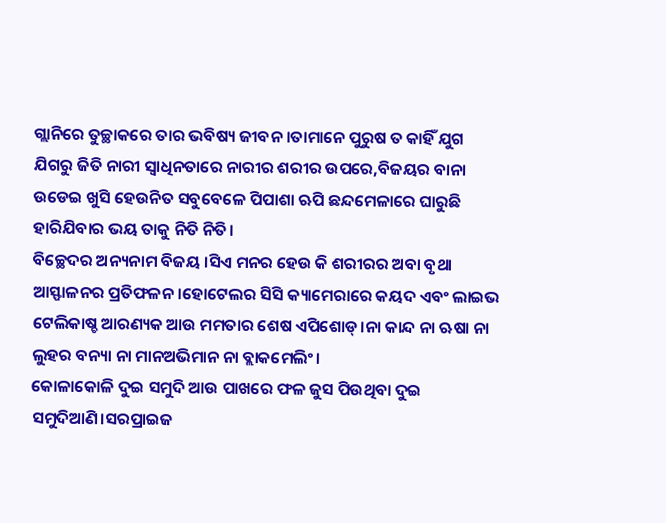ଗ୍ଲାନିରେ ତୁଚ୍ଛାକରେ ତାର ଭବିଷ୍ୟ ଜୀବନ ।ତାମାନେ ପୁରୁଷ ତ କାହିଁ ଯୁଗ ଯିଗରୁ ଜିତି ନାରୀ ସ୍ୱାଧିନତାରେ ନାରୀର ଶରୀର ଉପରେ,ବିଜୟର ବାନା ଉଡେଇ ଖୁସି ହେଉନିତ ସବୁବେଳେ ପିପାଶା ଋପି ଛନ୍ଦମେଳାରେ ଘାରୁଛି ହାରିଯିବାର ଭୟ ତାକୁ ନିତି ନିତି।
ବିଚ୍ଛେଦର ଅନ୍ୟନାମ ବିଜୟ ।ସିଏ ମନର ହେଉ କି ଶରୀରର ଅବା ବୃଥା ଆସ୍ଫାଳନର ପ୍ରତିଫଳନ।ହୋଟେଲର ସିସି କ୍ୟାମେରାରେ କୟଦ ଏବଂ ଲାଇଭ ଟେଲିକାଷ୍ଚ ଆରଣ୍ୟକ ଆଉ ମମତାର ଶେଷ ଏପିଶୋଡ୍।ନା କାନ୍ଦ ନା ଋଷା ନା ଲୁହର ବନ୍ୟା ନା ମାନଅଭିମାନ ନା ବ୍ଲାକମେଲିଂ।
କୋଳାକୋଳି ଦୁଇ ସମୁଦି ଆଉ ପାଖରେ ଫଳ ଜୁସ ପିଉଥିବା ଦୁଇ ସମୁଦିଆଣି।ସରପ୍ରାଇଜ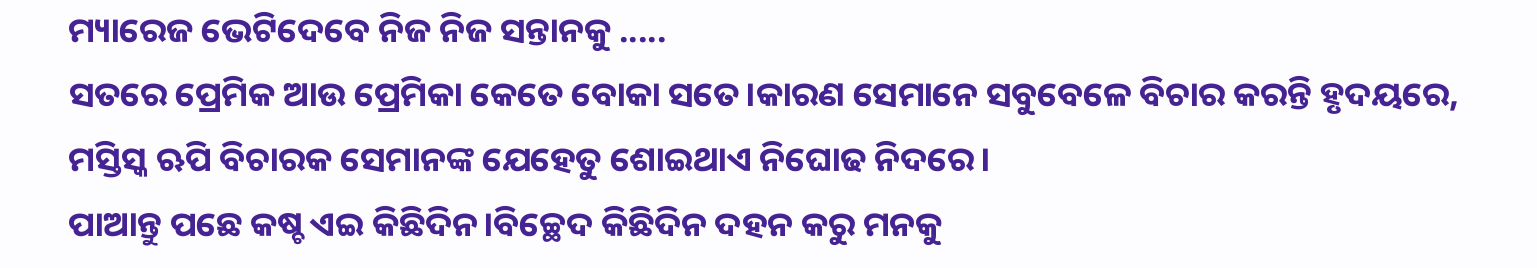ମ୍ୟାରେଜ ଭେଟିଦେବେ ନିଜ ନିଜ ସନ୍ତାନକୁ .....
ସତରେ ପ୍ରେମିକ ଆଉ ପ୍ରେମିକା କେତେ ବୋକା ସତେ।କାରଣ ସେମାନେ ସବୁବେଳେ ବିଚାର କରନ୍ତି ହୃଦୟରେ, ମସ୍ତିସ୍କ ଋପି ବିଚାରକ ସେମାନଙ୍କ ଯେହେତୁ ଶୋଇଥାଏ ନିଘୋଢ ନିଦରେ।
ପାଆନ୍ତୁ ପଛେ କଷ୍ଚ ଏଇ କିଛିଦିନ।ବିଚ୍ଛେଦ କିଛିଦିନ ଦହନ କରୁ ମନକୁ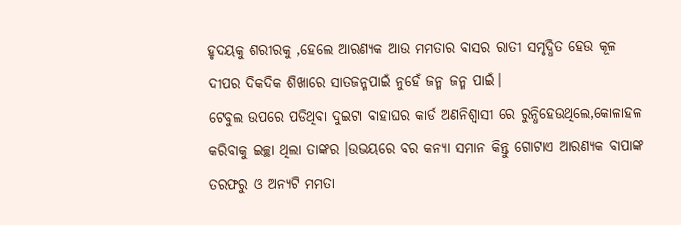ହୃଦୟକୁ ଶରୀରକୁ ,ହେଲେ ଆରଣ୍ୟକ ଆଉ ମମତାର ବାସର ରାତୀ ସମୃଦ୍ଧିତ ହେଉ କୂଳ ଦୀପର ଦିକଦିକ ଶିଖାରେ ସାତଜନ୍ମପାଇଁ ନୁହେଁ ଜନ୍ମ ଜନ୍ମ ପାଇଁ।
ଟେବୁଲ ଉପରେ ପଡିଥିବା ଦୁଇଟା ବାହାଘର କାର୍ଡ ଅଣନିଶ୍ୱାସୀ ରେ ରୁନ୍ଧିହେଉଥିଲେ,କୋଳାହଳ କରିବାକୁ ଇଚ୍ଛା ଥିଲା ତାଙ୍କର ।ଉଭୟରେ ବର କନ୍ୟା ସମାନ କିନ୍ତୁ ଗୋଟାଏ ଆରଣ୍ୟକ ବାପାଙ୍କ ତରଫରୁ ଓ ଅନ୍ୟଟି ମମତା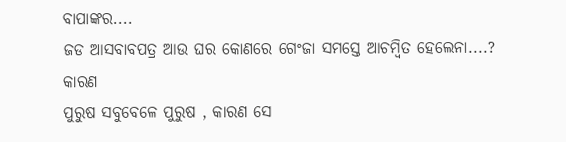ବାପାଙ୍କର....
ଜଡ ଆସବାବପତ୍ର ଆଉ ଘର କୋଣରେ ଗେଂଜା ସମସ୍ତେ ଆଚମ୍ବିତ ହେଲେନା....?
କାରଣ
ପୁରୁଷ ସବୁବେଳେ ପୁରୁଷ , କାରଣ ସେ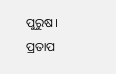ପୁରୁଷ।
ପ୍ରତାପ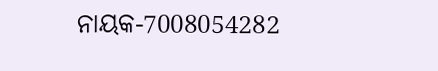ନାୟକ-7008054282